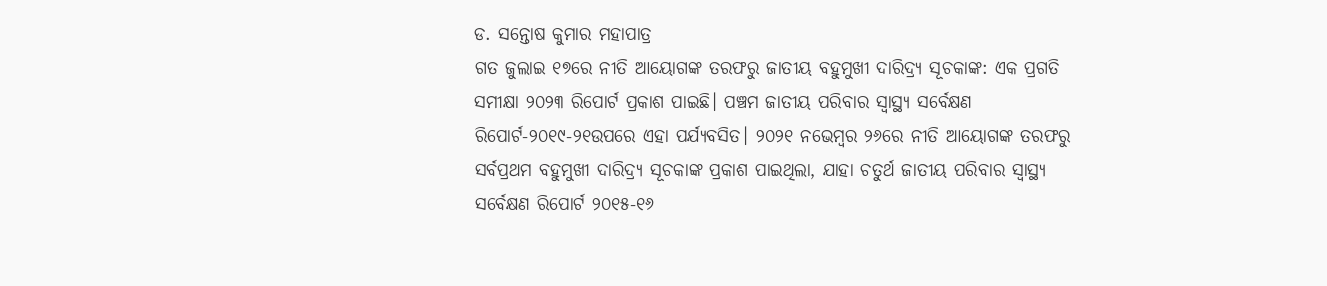ଡ. ସନ୍ତୋଷ କୁମାର ମହାପାତ୍ର
ଗତ ଜୁଲାଇ ୧୭ରେ ନୀତି ଆୟୋଗଙ୍କ ତରଫରୁ ଜାତୀୟ ବହୁମୁଖୀ ଦାରିଦ୍ର୍ୟ ସୂଚକାଙ୍କ: ଏକ ପ୍ରଗତି ସମୀକ୍ଷା ୨୦୨୩ ରିପୋର୍ଟ ପ୍ରକାଶ ପାଇଛି। ପଞ୍ଚମ ଜାତୀୟ ପରିବାର ସ୍ବାସ୍ଥ୍ୟ ସର୍ବେକ୍ଷଣ ରିପୋର୍ଟ-୨୦୧୯-୨୧ଉପରେ ଏହା ପର୍ଯ୍ୟବସିତ। ୨୦୨୧ ନଭେମ୍ବର ୨୬ରେ ନୀତି ଆୟୋଗଙ୍କ ତରଫରୁ ସର୍ବପ୍ରଥମ ବହୁମୁଖୀ ଦାରିଦ୍ର୍ୟ ସୂଚକାଙ୍କ ପ୍ରକାଶ ପାଇଥିଲା, ଯାହା ଚତୁର୍ଥ ଜାତୀୟ ପରିବାର ସ୍ବାସ୍ଥ୍ୟ ସର୍ବେକ୍ଷଣ ରିପୋର୍ଟ ୨୦୧୫-୧୬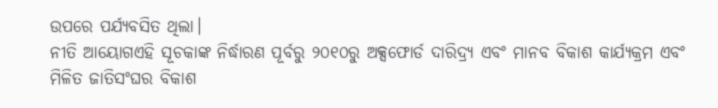ଉପରେ ପର୍ଯ୍ୟବସିତ ଥିଲା।
ନୀତି ଆୟୋଗଏହି ସୂଚକାଙ୍କ ନିର୍ଦ୍ଧାରଣ ପୂର୍ବରୁ ୨୦୧୦ରୁ ଅକ୍ସଫୋର୍ଡ ଦାରିଦ୍ର୍ୟ ଏବଂ ମାନବ ବିକାଶ କାର୍ଯ୍ୟକ୍ରମ ଏବଂ ମିଳିତ ଜାତିସଂଘର ବିକାଶ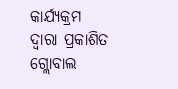କାର୍ଯ୍ୟକ୍ରମ ଦ୍ୱାରା ପ୍ରକାଶିତ ଗ୍ଲୋବାଲ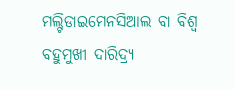ମଲ୍ଟିଡାଇମେନସିଆଲ ବା ବିଶ୍ୱ ବହୁମୁଖୀ ଦାରିଦ୍ର୍ୟ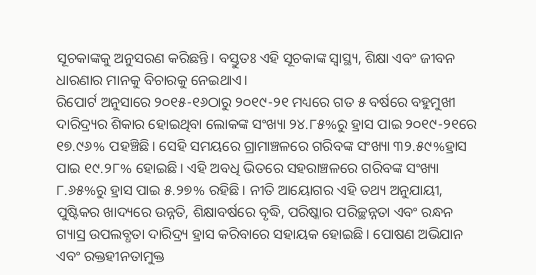ସୂଚକାଙ୍କକୁ ଅନୁସରଣ କରିଛନ୍ତି। ବସ୍ତୁତଃ ଏହି ସୂଚକାଙ୍କ ସ୍ବାସ୍ଥ୍ୟ, ଶିକ୍ଷା ଏବଂ ଜୀବନ ଧାରଣାର ମାନକୁ ବିଚାରକୁ ନେଇଥାଏ।
ରିପୋର୍ଟ ଅନୁସାରେ ୨୦୧୫-୧୬ଠାରୁ ୨୦୧୯-୨୧ ମଧ୍ୟରେ ଗତ ୫ ବର୍ଷରେ ବହୁମୁଖୀ ଦାରିଦ୍ର୍ୟର ଶିକାର ହୋଇଥିବା ଲୋକଙ୍କ ସଂଖ୍ୟା ୨୪.୮୫%ରୁ ହ୍ରାସ ପାଇ ୨୦୧୯-୨୧ରେ ୧୭.୯୬% ପହଞ୍ଚିଛି। ସେହି ସମୟରେ ଗ୍ରାମାଞ୍ଚଳରେ ଗରିବଙ୍କ ସଂଖ୍ୟା ୩୨.୫୯%ହ୍ରାସ ପାଇ ୧୯.୨୮% ହୋଇଛି। ଏହି ଅବଧି ଭିତରେ ସହରାଞ୍ଚଳରେ ଗରିବଙ୍କ ସଂଖ୍ୟା ୮.୬୫%ରୁ ହ୍ରାସ ପାଇ ୫.୨୭% ରହିଛି। ନୀତି ଆୟୋଗର ଏହି ତଥ୍ୟ ଅନୁଯାୟୀ, ପୁଷ୍ଟିକର ଖାଦ୍ୟରେ ଉନ୍ନତି, ଶିକ୍ଷାବର୍ଷରେ ବୃଦ୍ଧି, ପରିଷ୍କାର ପରିଚ୍ଛନ୍ନତା ଏବଂ ରନ୍ଧନ ଗ୍ୟାସ୍ର ଉପଲବ୍ଧତା ଦାରିଦ୍ର୍ୟ ହ୍ରାସ କରିବାରେ ସହାୟକ ହୋଇଛି। ପୋଷଣ ଅଭିଯାନ ଏବଂ ରକ୍ତହୀନତାମୁକ୍ତ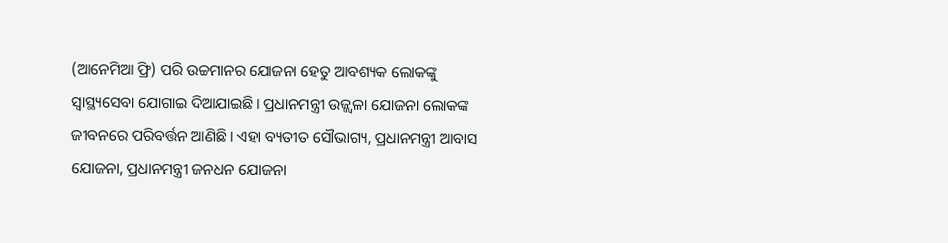(ଆନେମିଆ ଫ୍ରି) ପରି ଉଚ୍ଚମାନର ଯୋଜନା ହେତୁ ଆବଶ୍ୟକ ଲୋକଙ୍କୁ ସ୍ବାସ୍ଥ୍ୟସେବା ଯୋଗାଇ ଦିଆଯାଇଛି। ପ୍ରଧାନମନ୍ତ୍ରୀ ଉଜ୍ଜ୍ୱଳା ଯୋଜନା ଲୋକଙ୍କ ଜୀବନରେ ପରିବର୍ତ୍ତନ ଆଣିଛି। ଏହା ବ୍ୟତୀତ ସୌଭାଗ୍ୟ, ପ୍ରଧାନମନ୍ତ୍ରୀ ଆବାସ ଯୋଜନା, ପ୍ରଧାନମନ୍ତ୍ରୀ ଜନଧନ ଯୋଜନା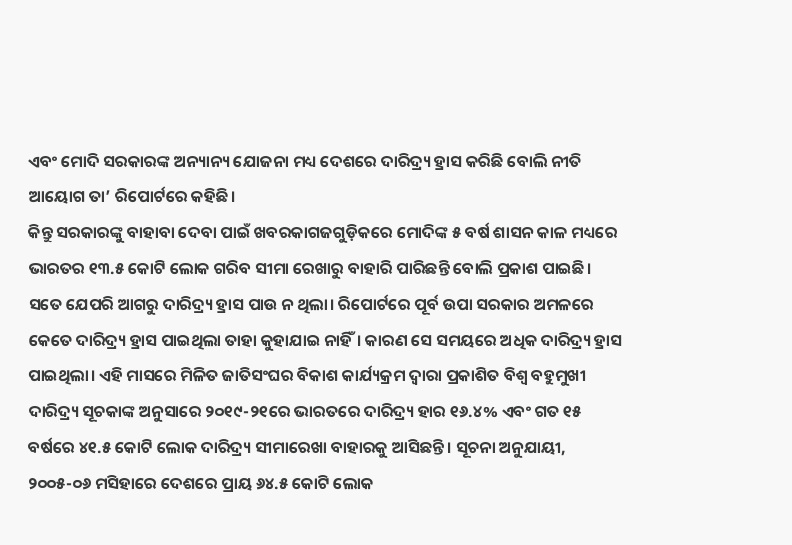ଏବଂ ମୋଦି ସରକାରଙ୍କ ଅନ୍ୟାନ୍ୟ ଯୋଜନା ମଧ୍ୟ ଦେଶରେ ଦାରିଦ୍ର୍ୟ ହ୍ରାସ କରିଛି ବୋଲି ନୀତି ଆୟୋଗ ତା’ ରିପୋର୍ଟରେ କହିଛି।
କିନ୍ତୁ ସରକାରଙ୍କୁ ବାହାବା ଦେବା ପାଇଁ ଖବରକାଗଜଗୁଡ଼ିକରେ ମୋଦିଙ୍କ ୫ ବର୍ଷ ଶାସନ କାଳ ମଧ୍ୟରେ ଭାରତର ୧୩.୫ କୋଟି ଲୋକ ଗରିବ ସୀମା ରେଖାରୁ ବାହାରି ପାରିଛନ୍ତି ବୋଲି ପ୍ରକାଶ ପାଇଛି। ସତେ ଯେପରି ଆଗରୁ ଦାରିଦ୍ର୍ୟ ହ୍ରାସ ପାଉ ନ ଥିଲା। ରିପୋର୍ଟରେ ପୂର୍ବ ଉପା ସରକାର ଅମଳରେ କେତେ ଦାରିଦ୍ର୍ୟ ହ୍ରାସ ପାଇଥିଲା ତାହା କୁହାଯାଇ ନାହିଁ। କାରଣ ସେ ସମୟରେ ଅଧିକ ଦାରିଦ୍ର୍ୟ ହ୍ରାସ ପାଇଥିଲା। ଏହି ମାସରେ ମିଳିତ ଜାତିସଂଘର ବିକାଶ କାର୍ଯ୍ୟକ୍ରମ ଦ୍ୱାରା ପ୍ରକାଶିତ ବିଶ୍ୱ ବହୁମୁଖୀ ଦାରିଦ୍ର୍ୟ ସୂଚକାଙ୍କ ଅନୁସାରେ ୨୦୧୯-୨୧ରେ ଭାରତରେ ଦାରିଦ୍ର୍ୟ ହାର ୧୬.୪% ଏବଂ ଗତ ୧୫ ବର୍ଷରେ ୪୧.୫ କୋଟି ଲୋକ ଦାରିଦ୍ର୍ୟ ସୀମାରେଖା ବାହାରକୁ ଆସିଛନ୍ତି। ସୂଚନା ଅନୁଯାୟୀ, ୨୦୦୫-୦୬ ମସିହାରେ ଦେଶରେ ପ୍ରାୟ ୬୪.୫ କୋଟି ଲୋକ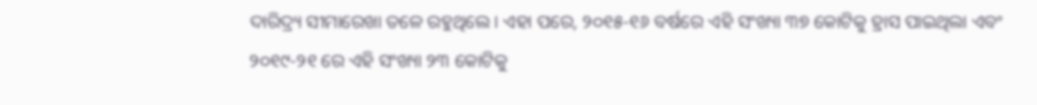ଦାରିଦ୍ର୍ୟ ସୀମାରେଖା ତଳେ ରହୁଥିଲେ। ଏହା ପରେ, ୨୦୧୫-୧୬ ବର୍ଷରେ ଏହି ସଂଖ୍ୟା ୩୭ କୋଟିକୁ ହ୍ରାସ ପାଇଥିଲା ଏବଂ ୨୦୧୯-୨୧ ରେ ଏହି ସଂଖ୍ୟା ୨୩ କୋଟିକୁ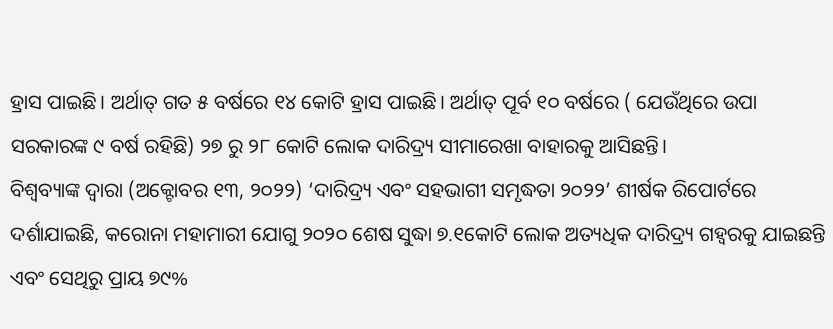ହ୍ରାସ ପାଇଛି। ଅର୍ଥାତ୍ ଗତ ୫ ବର୍ଷରେ ୧୪ କୋଟି ହ୍ରାସ ପାଇଛି। ଅର୍ଥାତ୍ ପୂର୍ବ ୧୦ ବର୍ଷରେ ( ଯେଉଁଥିରେ ଉପା ସରକାରଙ୍କ ୯ ବର୍ଷ ରହିଛି) ୨୭ ରୁ ୨୮ କୋଟି ଲୋକ ଦାରିଦ୍ର୍ୟ ସୀମାରେଖା ବାହାରକୁ ଆସିଛନ୍ତି।
ବିଶ୍ୱବ୍ୟାଙ୍କ ଦ୍ୱାରା (ଅକ୍ଟୋବର ୧୩, ୨୦୨୨) ‘ଦାରିଦ୍ର୍ୟ ଏବଂ ସହଭାଗୀ ସମୃଦ୍ଧତା ୨୦୨୨’ ଶୀର୍ଷକ ରିପୋର୍ଟରେ ଦର୍ଶାଯାଇଛି, କରୋନା ମହାମାରୀ ଯୋଗୁ ୨୦୨୦ ଶେଷ ସୁଦ୍ଧା ୭.୧କୋଟି ଲୋକ ଅତ୍ୟଧିକ ଦାରିଦ୍ର୍ୟ ଗହ୍ବରକୁ ଯାଇଛନ୍ତି ଏବଂ ସେଥିରୁ ପ୍ରାୟ ୭୯%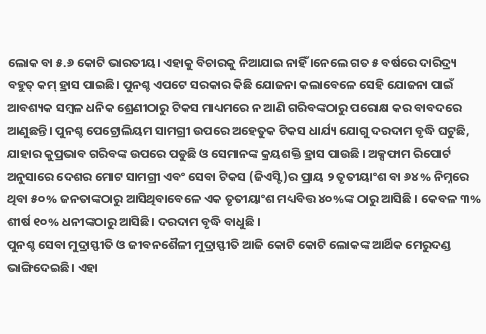ଲୋକ ବା ୫.୬ କୋଟି ଭାରତୀୟ। ଏହାକୁ ବିଚାରକୁ ନିଆଯାଇ ନାହିଁ ।ନେଲେ ଗତ ୫ ବର୍ଷରେ ଦାରିଦ୍ର୍ୟ ବହୁତ୍ କମ୍ ହ୍ରାସ ପାଇଛି। ପୁନଶ୍ଚ ଏପଟେ ସରକାର କିଛି ଯୋଜନା କଲାବେଳେ ସେହି ଯୋଜନା ପାଇଁ ଆବଶ୍ୟକ ସମ୍ବଳ ଧନିକ ଶ୍ରେଣୀଠାରୁ ଟିକସ ମାଧ୍ୟମରେ ନ ଆଣି ଗରିବଙ୍କଠାରୁ ପରୋକ୍ଷ କର ବାବଦରେ ଆଣୁଛନ୍ତି। ପୁନଶ୍ଚ ପେଟ୍ରୋଲିୟମ ସାମଗ୍ରୀ ଉପରେ ଅହେତୁକ ଟିକସ ଧାର୍ଯ୍ୟ ଯୋଗୁ ଦରଦାମ ବୃଦ୍ଧି ଘଟୁଛି, ଯାହାର କୁପ୍ରଭାବ ଗରିବଙ୍କ ଉପରେ ପଡୁଛି ଓ ସେମାନଙ୍କ କ୍ରୟଶକ୍ତି ହ୍ରାସ ପାଉଛି । ଅକ୍ସଫାମ ରିପୋର୍ଟ ଅନୁସାରେ ଦେଶର ମୋଟ ସାମଗ୍ରୀ ଏବଂ ସେବା ଟିକସ (ଜିଏସ୍ଟି)ର ପ୍ରାୟ ୨ ତୃତୀୟାଂଶ ବା ୬୪% ନିମ୍ନରେ ଥିବା ୫୦% ଜନତାଙ୍କଠାରୁ ଆସିଥିବାବେଳେ ଏକ ତୃତୀୟାଂଶ ମଧ୍ୟବିତ୍ତ ୪୦%ଙ୍କ ଠାରୁ ଆସିଛି । କେବଳ ୩% ଶୀର୍ଷ ୧୦% ଧନୀଙ୍କଠାରୁ ଆସିଛି। ଦରଦାମ ବୃଦ୍ଧି ବାଧୁଛି ।
ପୁନଶ୍ଚ ସେବା ମୁଦ୍ରାସ୍ଫୀତି ଓ ଜୀବନଶୈଳୀ ମୁଦ୍ରାସ୍ଫୀତି ଆଜି କୋଟି କୋଟି ଲୋକଙ୍କ ଆର୍ଥିକ ମେରୁଦଣ୍ଡ ଭାଙ୍ଗିଦେଇଛି। ଏହା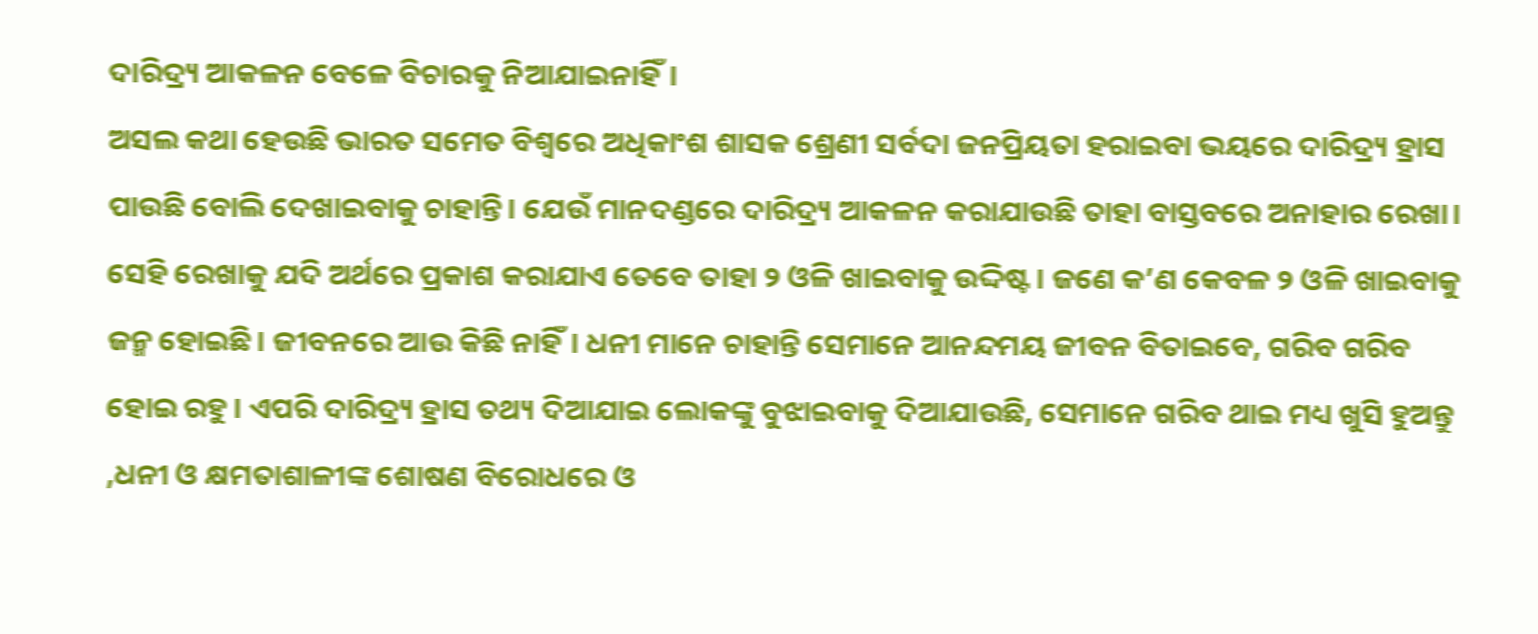ଦାରିଦ୍ର୍ୟ ଆକଳନ ବେଳେ ବିଚାରକୁ ନିଆଯାଇନାହିଁ।
ଅସଲ କଥା ହେଉଛି ଭାରତ ସମେତ ବିଶ୍ୱରେ ଅଧିକାଂଶ ଶାସକ ଶ୍ରେଣୀ ସର୍ବଦା ଜନପ୍ରିୟତା ହରାଇବା ଭୟରେ ଦାରିଦ୍ର୍ୟ ହ୍ରାସ ପାଉଛି ବୋଲି ଦେଖାଇବାକୁ ଚାହାନ୍ତି। ଯେଉଁ ମାନଦଣ୍ଡରେ ଦାରିଦ୍ର୍ୟ ଆକଳନ କରାଯାଉଛି ତାହା ବାସ୍ତବରେ ଅନାହାର ରେଖା। ସେହି ରେଖାକୁ ଯଦି ଅର୍ଥରେ ପ୍ରକାଶ କରାଯାଏ ତେବେ ତାହା ୨ ଓଳି ଖାଇବାକୁ ଉଦ୍ଦିଷ୍ଟ। ଜଣେ କ’ଣ କେବଳ ୨ ଓଳି ଖାଇବାକୁ ଜନ୍ମ ହୋଇଛି। ଜୀବନରେ ଆଉ କିଛି ନାହିଁ। ଧନୀ ମାନେ ଚାହାନ୍ତି ସେମାନେ ଆନନ୍ଦମୟ ଜୀବନ ବିତାଇବେ, ଗରିବ ଗରିବ ହୋଇ ରହୁ । ଏପରି ଦାରିଦ୍ର୍ୟ ହ୍ରାସ ତଥ୍ୟ ଦିଆଯାଇ ଲୋକଙ୍କୁ ବୁଝାଇବାକୁ ଦିଆଯାଉଛି, ସେମାନେ ଗରିବ ଥାଇ ମଧ୍ୟ ଖୁସି ହୁଅନ୍ତୁ ,ଧନୀ ଓ କ୍ଷମତାଶାଳୀଙ୍କ ଶୋଷଣ ବିରୋଧରେ ଓ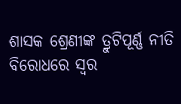ଶାସକ ଶ୍ରେଣୀଙ୍କ ତ୍ରୁଟିପୂର୍ଣ୍ଣ ନୀତି ବିରୋଧରେ ସ୍ବର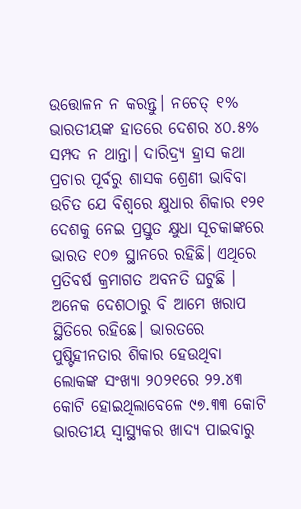ଉତ୍ତୋଳନ ନ କରନ୍ତୁ। ନଚେତ୍ ୧% ଭାରତୀୟଙ୍କ ହାତରେ ଦେଶର ୪୦.୫% ସମ୍ପଦ ନ ଥାନ୍ତା। ଦାରିଦ୍ର୍ୟ ହ୍ରାସ କଥା ପ୍ରଚାର ପୂର୍ବରୁ ଶାସକ ଶ୍ରେଣୀ ଭାବିବା ଉଚିତ ଯେ ବିଶ୍ୱରେ କ୍ଷୁଧାର ଶିକାର ୧୨୧ ଦେଶକୁ ନେଇ ପ୍ରସ୍ତୁତ କ୍ଷୁଧା ସୂଚକାଙ୍କରେ ଭାରତ ୧୦୭ ସ୍ଥାନରେ ରହିଛି। ଏଥିରେ ପ୍ରତିବର୍ଷ କ୍ରମାଗତ ଅବନତି ଘଟୁଛି । ଅନେକ ଦେଶଠାରୁ ବି ଆମେ ଖରାପ ସ୍ଥିତିରେ ରହିଛେ। ଭାରତରେ ପୁଷ୍ଟିହୀନତାର ଶିକାର ହେଉଥିବା ଲୋକଙ୍କ ସଂଖ୍ୟା ୨୦୨୧ରେ ୨୨.୪୩ କୋଟି ହୋଇଥିଲାବେଳେ ୯୭.୩୩ କୋଟି ଭାରତୀୟ ସ୍ବାସ୍ଥ୍ୟକର ଖାଦ୍ୟ ପାଇବାରୁ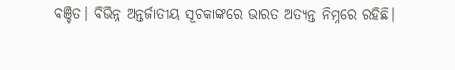ବଞ୍ଚିତ। ବିଭିନ୍ନ ଅନ୍ତର୍ଜାତୀୟ ସୂଚକାଙ୍କରେ ଭାରତ ଅତ୍ୟନ୍ତ ନିମ୍ନରେ ରହିଛି।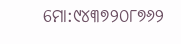ମୋ:୯୪୩୭୨୦୮୭୬୨